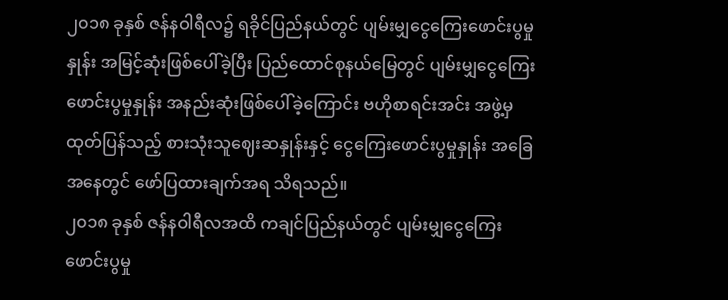၂၀၁၈ ခုနှစ် ဇန်နဝါရီလ၌ ရခိုင်ပြည်နယ်တွင် ပျမ်းမျှငွေကြေးဖောင်းပွမှုနှုန်း အမြင့်ဆုံးဖြစ်ပေါ်ခဲ့ပြီး ပြည်ထောင်စုနယ်မြေတွင် ပျမ်းမျှငွေကြေးဖောင်းပွမှုနှုန်း အနည်းဆုံးဖြစ်ပေါ်ခဲ့ကြောင်း ဗဟိုစာရင်းအင်း အဖွဲ့မှထုတ်ပြန်သည့် စားသုံးသူဈေးဆနှုန်းနှင့် ငွေကြေးဖောင်းပွမှုနှုန်း အခြေအနေတွင် ဖော်ပြထားချက်အရ သိရသည်။
၂၀၁၈ ခုနှစ် ဇန်နဝါရီလအထိ ကချင်ပြည်နယ်တွင် ပျမ်းမျှငွေကြေးဖောင်းပွမှု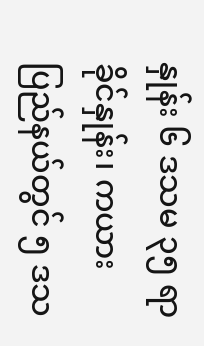နှုန်း ၆ ဒသမ ၃၅ ရာခိုင်နှုန်း၊ ကယားပြည်နယ်တွင် ၅ ဒသ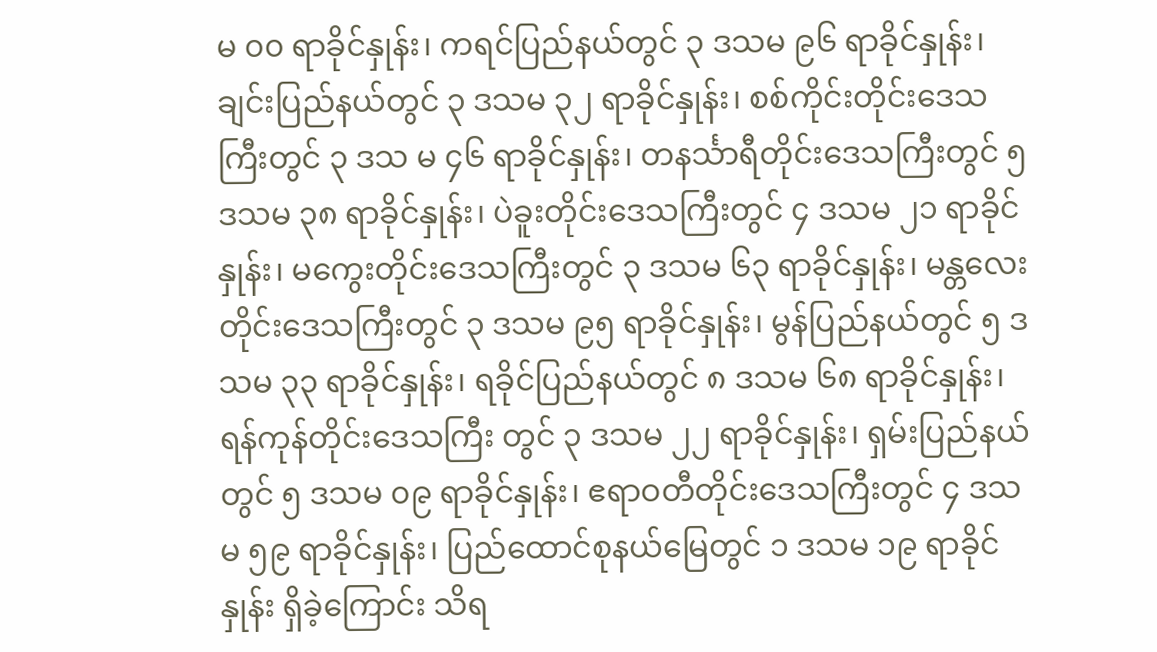မ ၀၀ ရာခိုင်နှုန်း၊ ကရင်ပြည်နယ်တွင် ၃ ဒသမ ၉၆ ရာခိုင်နှုန်း၊ ချင်းပြည်နယ်တွင် ၃ ဒသမ ၃၂ ရာခိုင်နှုန်း၊ စစ်ကိုင်းတိုင်းဒေသကြီးတွင် ၃ ဒသ မ ၄၆ ရာခိုင်နှုန်း၊ တနင်္သာရီတိုင်းဒေသကြီးတွင် ၅ ဒသမ ၃၈ ရာခိုင်နှုန်း၊ ပဲခူးတိုင်းဒေသကြီးတွင် ၄ ဒသမ ၂၁ ရာခိုင်နှုန်း၊ မကွေးတိုင်းဒေသကြီးတွင် ၃ ဒသမ ၆၃ ရာခိုင်နှုန်း၊ မန္တလေးတိုင်းဒေသကြီးတွင် ၃ ဒသမ ၉၅ ရာခိုင်နှုန်း၊ မွန်ပြည်နယ်တွင် ၅ ဒသမ ၃၃ ရာခိုင်နှုန်း၊ ရခိုင်ပြည်နယ်တွင် ၈ ဒသမ ၆၈ ရာခိုင်နှုန်း၊ ရန်ကုန်တိုင်းဒေသကြီး တွင် ၃ ဒသမ ၂၂ ရာခိုင်နှုန်း၊ ရှမ်းပြည်နယ်တွင် ၅ ဒသမ ၀၉ ရာခိုင်နှုန်း၊ ဧရာဝတီတိုင်းဒေသကြီးတွင် ၄ ဒသမ ၅၉ ရာခိုင်နှုန်း၊ ပြည်ထောင်စုနယ်မြေတွင် ၁ ဒသမ ၁၉ ရာခိုင်နှုန်း ရှိခဲ့ကြောင်း သိရ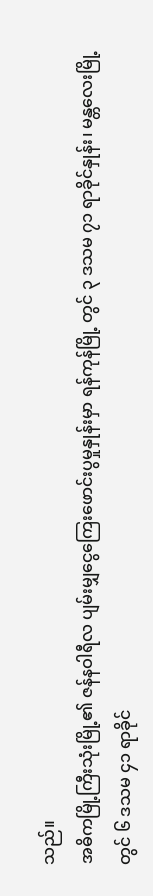သည်။
အဓိကမြို့ကြီးသုံးမြို့၏ ဇန်နဝါရီလ ပျမ်းမျှငွေကြေးဖောင်းပွမှုနှုန်းမှာ ရန်ကုန်မြို့ တွင် ၃ ဒသမ ၇၁ ရာခိုင်နှုန်း၊ မန္တလေးမြို့တွင် ၆ ဒသမ ၄၁ ရာခိုင်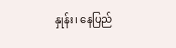နှုန်း၊ နေပြည်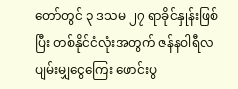တော်တွင် ၃ ဒသမ ၂၇ ရာခိုင်နှုန်းဖြစ်ပြီး တစ်နိုင်ငံလုံးအတွက် ဇန်နဝါရီလ ပျမ်းမျှငွေကြေး ဖောင်းပွ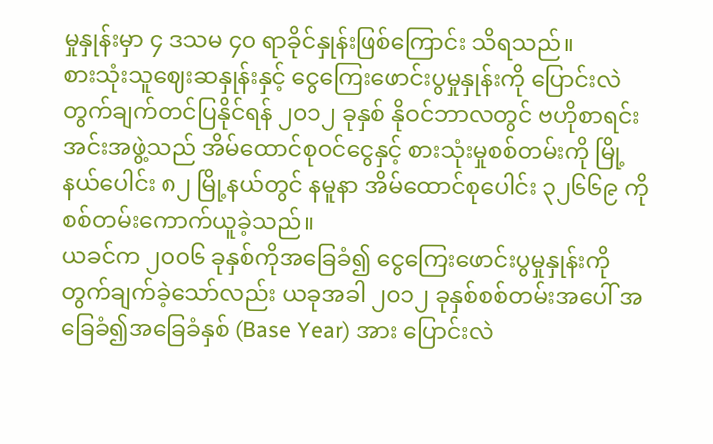မှုနှုန်းမှာ ၄ ဒသမ ၄၀ ရာခိုင်နှုန်းဖြစ်ကြောင်း သိရသည်။
စားသုံးသူဈေးဆနှုန်းနှင့် ငွေကြေးဖောင်းပွမှုနှုန်းကို ပြောင်းလဲတွက်ချက်တင်ပြနိုင်ရန် ၂၀၁၂ ခုနှစ် နိုဝင်ဘာလတွင် ဗဟိုစာရင်းအင်းအဖွဲ့သည် အိမ်ထောင်စုဝင်ငွေနှင့် စားသုံးမှုစစ်တမ်းကို မြို့နယ်ပေါင်း ၈၂ မြို့နယ်တွင် နမူနာ အိမ်ထောင်စုပေါင်း ၃၂၆၆၉ ကို စစ်တမ်းကောက်ယူခဲ့သည်။
ယခင်က ၂၀၀၆ ခုနှစ်ကိုအခြေခံ၍ ငွေကြေးဖောင်းပွမှုနှုန်းကို တွက်ချက်ခဲ့သော်လည်း ယခုအခါ ၂၀၁၂ ခုနှစ်စစ်တမ်းအပေါ် အခြေခံ၍အခြေခံနှစ် (Base Year) အား ပြောင်းလဲ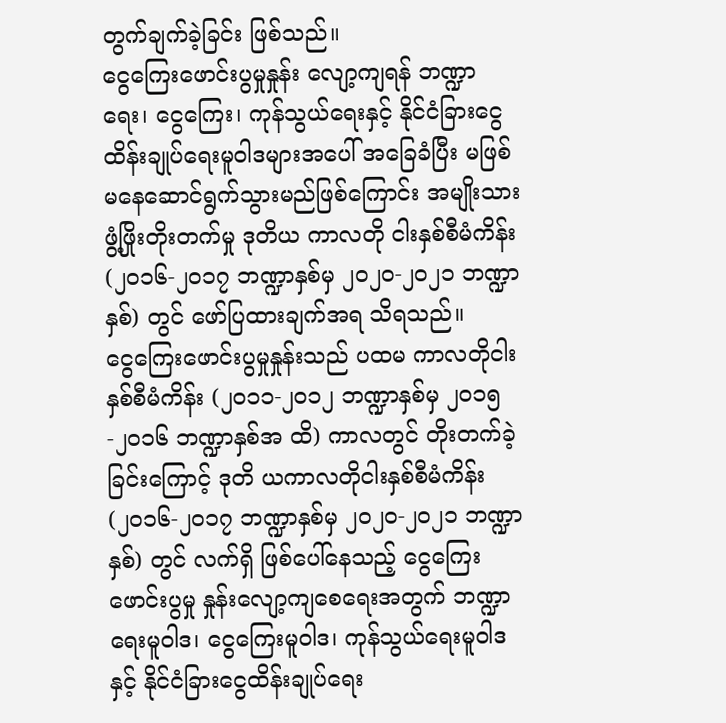တွက်ချက်ခဲ့ခြင်း ဖြစ်သည်။
ငွေကြေးဖောင်းပွမှုနှုန်း လျော့ကျရန် ဘဏ္ဍာရေး၊ ငွေကြေး၊ ကုန်သွယ်ရေးနှင့် နိုင်ငံခြားငွေ ထိန်းချုပ်ရေးမူဝါဒများအပေါ် အခြေခံပြီး မဖြစ်မနေဆောင်ရွက်သွားမည်ဖြစ်ကြောင်း အမျိုးသားဖွံ့ဖြိုးတိုးတက်မှု ဒုတိယ ကာလတို ငါးနှစ်စီမံကိန်း (၂၀၁၆-၂၀၁၇ ဘဏ္ဍာနှစ်မှ ၂၀၂၀-၂၀၂၁ ဘဏ္ဍာနှစ်) တွင် ဖော်ပြထားချက်အရ သိရသည်။
ငွေကြေးဖောင်းပွမှုနှုန်းသည် ပထမ ကာလတိုငါးနှစ်စီမံကိန်း (၂၀၁၁-၂၀၁၂ ဘဏ္ဍာနှစ်မှ ၂၀၁၅-၂၀၁၆ ဘဏ္ဍာနှစ်အ ထိ) ကာလတွင် တိုးတက်ခဲ့ခြင်းကြောင့် ဒုတိ ယကာလတိုငါးနှစ်စီမံကိန်း (၂၀၁၆-၂၀၁၇ ဘဏ္ဍာနှစ်မှ ၂၀၂၀-၂၀၂၁ ဘဏ္ဍာနှစ်) တွင် လက်ရှိ ဖြစ်ပေါ်နေသည့် ငွေကြေးဖောင်းပွမှု နှုန်းလျော့ကျစေရေးအတွက် ဘဏ္ဍာရေးမူဝါဒ၊ ငွေကြေးမူဝါဒ၊ ကုန်သွယ်ရေးမူဝါဒနှင့် နိုင်ငံခြားငွေထိန်းချုပ်ရေး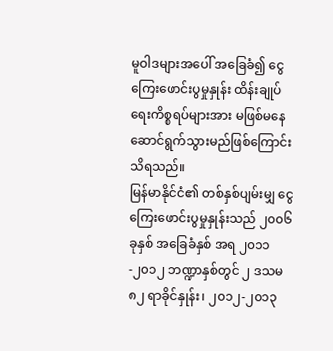မူဝါဒများအပေါ် အခြေခံ၍ ငွေကြေးဖောင်းပွမှုနှုန်း ထိန်းချုပ်ရေးကိစ္စရပ်များအား မဖြစ်မနေဆောင်ရွက်သွားမည်ဖြစ်ကြောင်း သိရသည်။
မြန်မာနိုင်ငံ၏ တစ်နှစ်ပျမ်းမျှ ငွေကြေးဖောင်းပွမှုနှုန်းသည် ၂၀၀၆ ခုနှစ် အခြေခံနှစ် အရ ၂၀၁၁-၂၀၁၂ ဘဏ္ဍာနှစ်တွင် ၂ ဒသမ ၈၂ ရာခိုင်နှုန်း၊ ၂၀၁၂-၂၀၁၃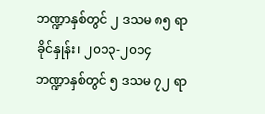ဘဏ္ဍာနှစ်တွင် ၂ ဒသမ ၈၅ ရာခိုင်နှုန်း၊ ၂၀၁၃-၂၀၁၄ ဘဏ္ဍာနှစ်တွင် ၅ ဒသမ ၇၂ ရာ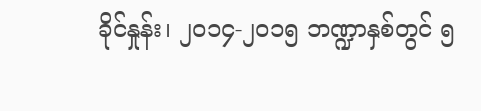ခိုင်နှုန်း၊ ၂၀၁၄-၂၀၁၅ ဘဏ္ဍာနှစ်တွင် ၅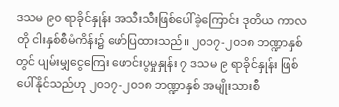ဒသမ ၉၀ ရာခိုင်နှုန်း အသီးသီးဖြစ်ပေါ်ခဲ့ကြောင်း ဒုတိယ ကာလတို ငါးနှစ်စီမံကိန်း၌ ဖော်ပြထားသည်။ ၂၀၁၇-၂၀၁၈ ဘဏ္ဍာနှစ်တွင် ပျမ်းမျှငွေကြေး ဖောင်းပွမှုနှုန်း ၇ ဒသမ ၉ ရာခိုင်နှုန်း ဖြစ်ပေါ်နိုင်သည်ဟု ၂၀၁၇-၂၀၁၈ ဘဏ္ဍာနှစ် အမျိုးသားစီ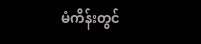မံကိန်းတွင်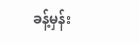ခန့်မှန်း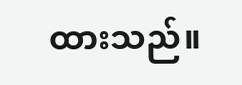ထားသည်။